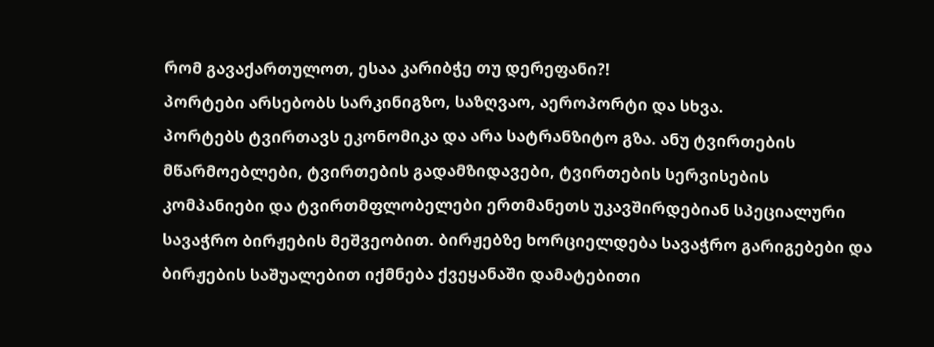რომ გავაქართულოთ, ესაა კარიბჭე თუ დერეფანი?!
პორტები არსებობს სარკინიგზო, საზღვაო, აეროპორტი და სხვა.
პორტებს ტვირთავს ეკონომიკა და არა სატრანზიტო გზა. ანუ ტვირთების მწარმოებლები, ტვირთების გადამზიდავები, ტვირთების სერვისების კომპანიები და ტვირთმფლობელები ერთმანეთს უკავშირდებიან სპეციალური სავაჭრო ბირჟების მეშვეობით. ბირჟებზე ხორციელდება სავაჭრო გარიგებები და ბირჟების საშუალებით იქმნება ქვეყანაში დამატებითი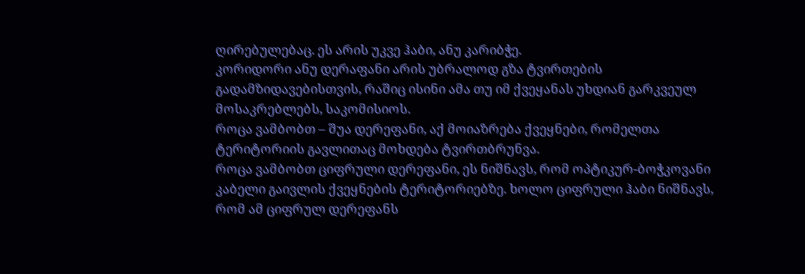ღირებულებაც. ეს არის უკვე ჰაბი, ანუ კარიბჭე.
კორიდორი ანუ დერაფანი არის უბრალოდ გზა ტვირთების გადამზიდავებისთვის, რაშიც ისინი ამა თუ იმ ქვეყანას უხდიან გარკვეულ მოსაკრებლებს, საკომისიოს.
როცა ვამბობთ – შუა დერეფანი, აქ მოიაზრება ქვეყნები, რომელთა ტერიტორიის გავლითაც მოხდება ტვირთბრუნვა.
როცა ვამბობთ ციფრული დერეფანი, ეს ნიშნავს, რომ ოპტიკურ-ბოჭკოვანი კაბელი გაივლის ქვეყნების ტერიტორიებზე. ხოლო ციფრული ჰაბი ნიშნავს, რომ ამ ციფრულ დერეფანს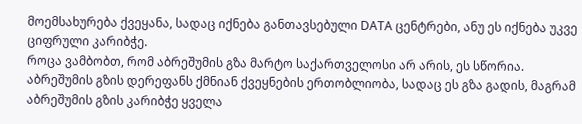მოემსახურება ქვეყანა, სადაც იქნება განთავსებული DATA ცენტრები, ანუ ეს იქნება უკვე ციფრული კარიბჭე.
როცა ვამბობთ, რომ აბრეშუმის გზა მარტო საქართველოსი არ არის, ეს სწორია. აბრეშუმის გზის დერეფანს ქმნიან ქვეყნების ერთობლიობა, სადაც ეს გზა გადის, მაგრამ აბრეშუმის გზის კარიბჭე ყველა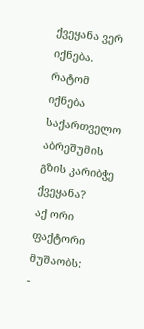ქვეყანა ვერ იქნება.
რატომ იქნება საქართველო აბრეშუმის გზის კარიბჭე ქვეყანა?
აქ ორი ფაქტორი მუშაობს:
-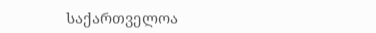საქართველოა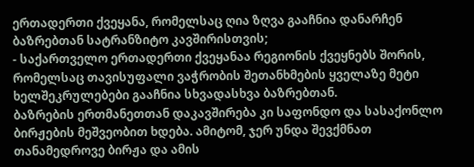ერთადერთი ქვეყანა, რომელსაც ღია ზღვა გააჩნია დანარჩენ ბაზრებთან სატრანზიტო კავშირისთვის;
- საქართველო ერთადერთი ქვეყანაა რეგიონის ქვეყნებს შორის, რომელსაც თავისუფალი ვაჭრობის შეთანხმების ყველაზე მეტი ხელშეკრულებები გააჩნია სხვადასხვა ბაზრებთან.
ბაზრების ერთმანეთთან დაკავშირება კი საფონდო და სასაქონლო ბირჟების მეშვეობით ხდება. ამიტომ, ჯერ უნდა შევქმნათ თანამედროვე ბირჟა და ამის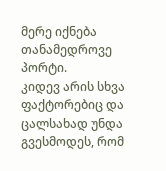მერე იქნება თანამედროვე პორტი.
კიდევ არის სხვა ფაქტორებიც და ცალსახად უნდა გვესმოდეს, რომ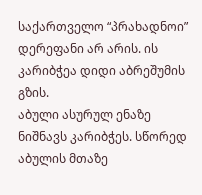საქართველო “პრახადნოი” დერეფანი არ არის. ის კარიბჭეა დიდი აბრეშუმის გზის.
აბული ასურულ ენაზე ნიშნავს კარიბჭეს. სწორედ აბულის მთაზე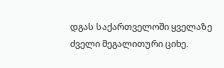დგას საქართველოში ყველაზე ძველი მეგალითური ციხე.